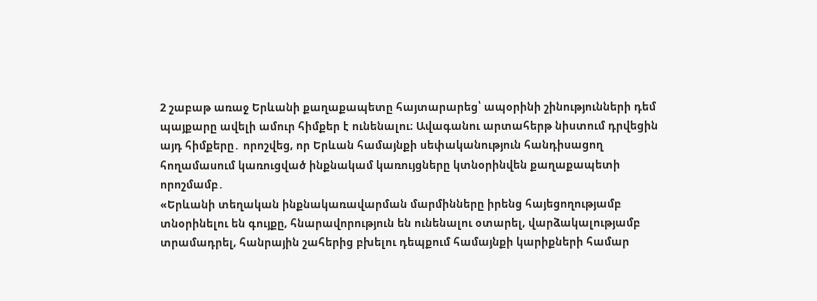2 շաբաթ առաջ Երևանի քաղաքապետը հայտարարեց՝ ապօրինի շինությունների դեմ պայքարը ավելի ամուր հիմքեր է ունենալու։ Ավագանու արտահերթ նիստում դրվեցին այդ հիմքերը․ որոշվեց, որ Երևան համայնքի սեփականություն հանդիսացող հողամասում կառուցված ինքնակամ կառույցները կտնօրինվեն քաղաքապետի որոշմամբ․
«Երևանի տեղական ինքնակառավարման մարմինները իրենց հայեցողությամբ տնօրինելու են գույքը, հնարավորություն են ունենալու օտարել, վարձակալությամբ տրամադրել, հանրային շահերից բխելու դեպքում համայնքի կարիքների համար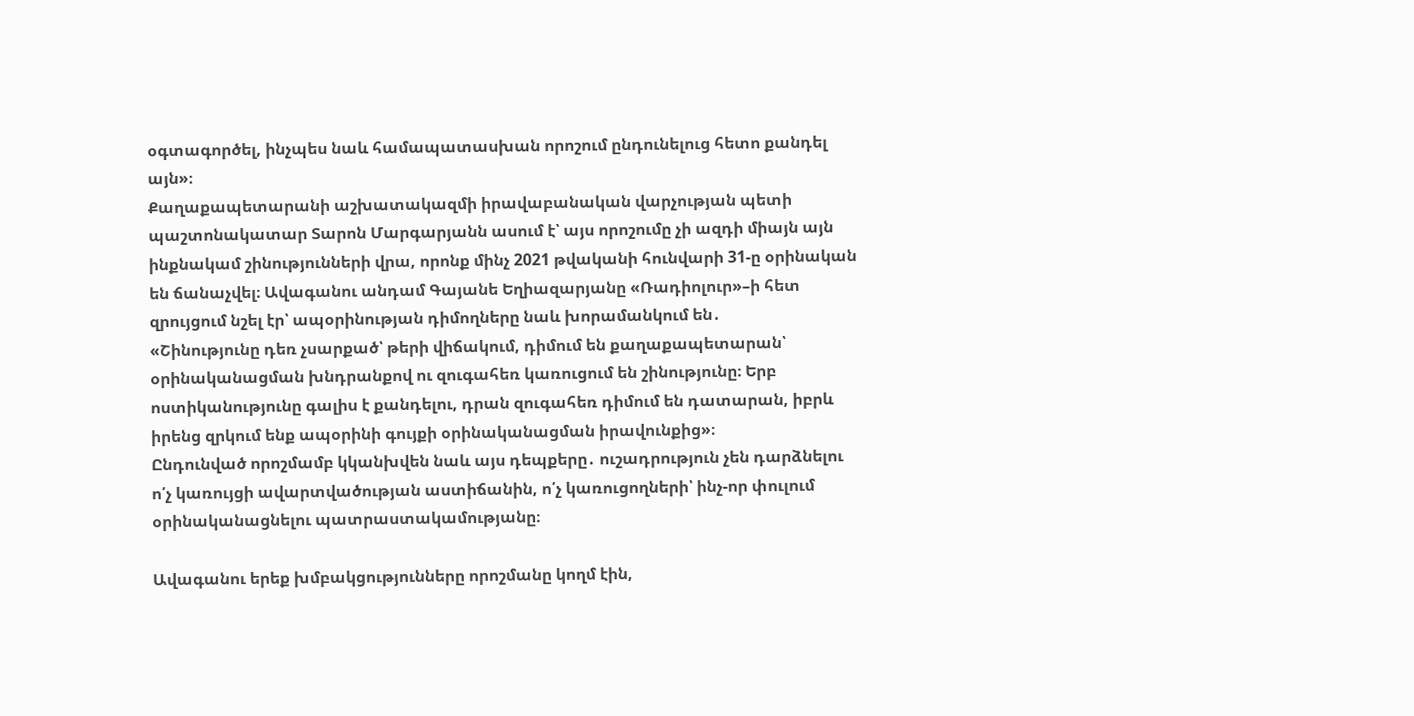օգտագործել, ինչպես նաև համապատասխան որոշում ընդունելուց հետո քանդել այն»։
Քաղաքապետարանի աշխատակազմի իրավաբանական վարչության պետի պաշտոնակատար Տարոն Մարգարյանն ասում է՝ այս որոշումը չի ազդի միայն այն ինքնակամ շինությունների վրա, որոնք մինչ 2021 թվականի հունվարի 31-ը օրինական են ճանաչվել։ Ավագանու անդամ Գայանե Եղիազարյանը «Ռադիոլուր»–ի հետ զրույցում նշել էր՝ ապօրինության դիմողները նաև խորամանկում են․
«Շինությունը դեռ չսարքած՝ թերի վիճակում, դիմում են քաղաքապետարան՝ օրինականացման խնդրանքով ու զուգահեռ կառուցում են շինությունը։ Երբ ոստիկանությունը գալիս է քանդելու, դրան զուգահեռ դիմում են դատարան, իբրև իրենց զրկում ենք ապօրինի գույքի օրինականացման իրավունքից»։
Ընդունված որոշմամբ կկանխվեն նաև այս դեպքերը․ ուշադրություն չեն դարձնելու ո՛չ կառույցի ավարտվածության աստիճանին, ո՛չ կառուցողների՝ ինչ-որ փուլում օրինականացնելու պատրաստակամությանը։

Ավագանու երեք խմբակցությունները որոշմանը կողմ էին,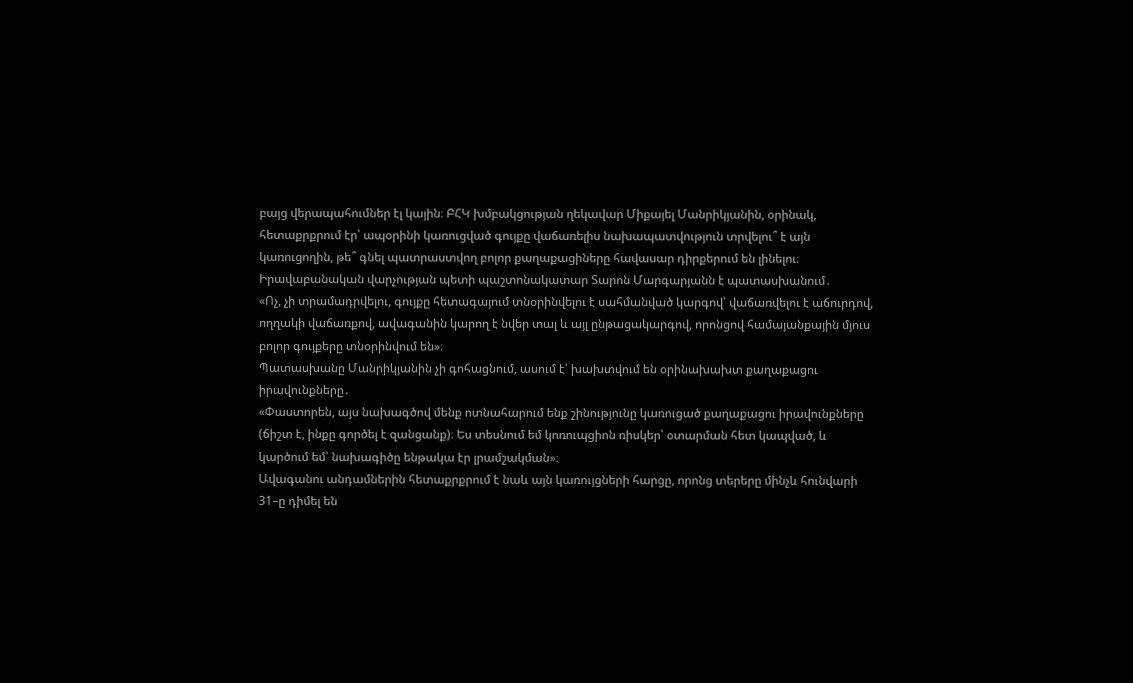բայց վերապահումներ էլ կային։ ԲՀԿ խմբակցության ղեկավար Միքայել Մանրիկյանին, օրինակ, հետաքրքրում էր՝ ապօրինի կառուցված գույքը վաճառելիս նախապատվություն տրվելու՞ է այն կառուցողին, թե՞ գնել պատրաստվող բոլոր քաղաքացիները հավասար դիրքերում են լինելու։ Իրավաբանական վարչության պետի պաշտոնակատար Տարոն Մարգարյանն է պատասխանում․
«Ոչ, չի տրամադրվելու, գույքը հետագայում տնօրինվելու է սահմանված կարգով՝ վաճառվելու է աճուրդով, ողղակի վաճառքով, ավագանին կարող է նվեր տալ և այլ ընթացակարգով, որոնցով համայանքային մյուս բոլոր գույքերը տնօրինվում են»։
Պատասխանը Մանրիկյանին չի գոհացնում, ասում է՝ խախտվում են օրինախախտ քաղաքացու իրավունքները․
«Փաստորեն, այս նախագծով մենք ոտնահարում ենք շինությունը կառուցած քաղաքացու իրավունքները (ճիշտ է, ինքը գործել է զանցանք)։ Ես տեսնում եմ կոռուպցիոն ռիսկեր՝ օտարման հետ կապված, և կարծում եմ՝ նախագիծը ենթակա էր լրամշակման»։
Ավագանու անդամներին հետաքրքրում է նաև այն կառույցների հարցը, որոնց տերերը մինչև հունվարի 31–ը դիմել են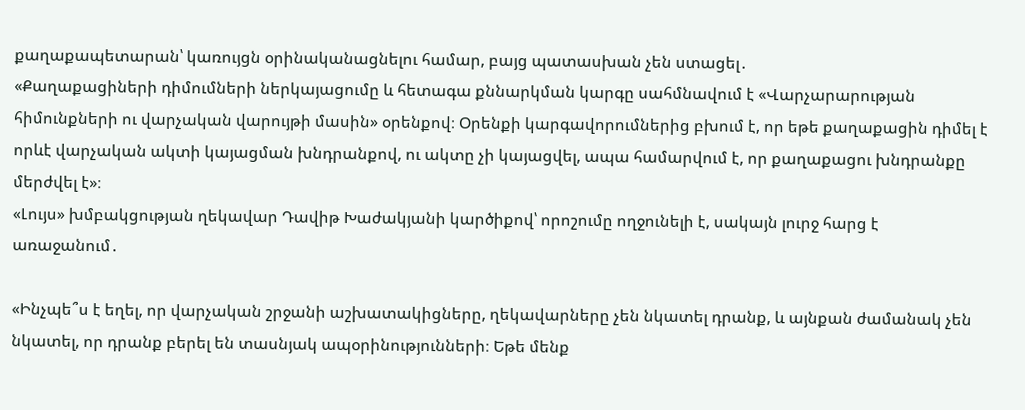քաղաքապետարան՝ կառույցն օրինականացնելու համար, բայց պատասխան չեն ստացել․
«Քաղաքացիների դիմումների ներկայացումը և հետագա քննարկման կարգը սահմնավում է «Վարչարարության հիմունքների ու վարչական վարույթի մասին» օրենքով։ Օրենքի կարգավորումներից բխում է, որ եթե քաղաքացին դիմել է որևէ վարչական ակտի կայացման խնդրանքով, ու ակտը չի կայացվել, ապա համարվում է, որ քաղաքացու խնդրանքը մերժվել է»։
«Լույս» խմբակցության ղեկավար Դավիթ Խաժակյանի կարծիքով՝ որոշումը ողջունելի է, սակայն լուրջ հարց է առաջանում․

«Ինչպե՞ս է եղել, որ վարչական շրջանի աշխատակիցները, ղեկավարները չեն նկատել դրանք, և այնքան ժամանակ չեն նկատել, որ դրանք բերել են տասնյակ ապօրինությունների։ Եթե մենք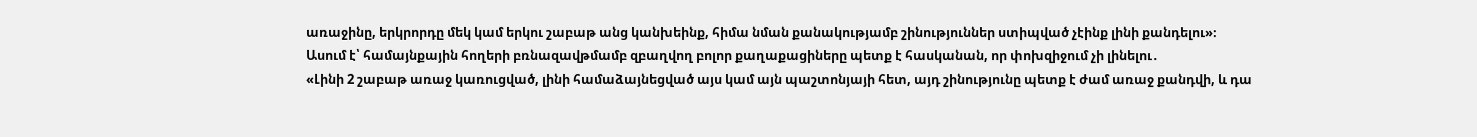առաջինը, երկրորդը մեկ կամ երկու շաբաթ անց կանխեինք, հիմա նման քանակությամբ շինություններ ստիպված չէինք լինի քանդելու»։
Ասում է՝ համայնքային հողերի բռնազավթմամբ զբաղվող բոլոր քաղաքացիները պետք է հասկանան, որ փոխզիջում չի լինելու․
«Լինի 2 շաբաթ առաջ կառուցված, լինի համաձայնեցված այս կամ այն պաշտոնյայի հետ, այդ շինությունը պետք է ժամ առաջ քանդվի, և դա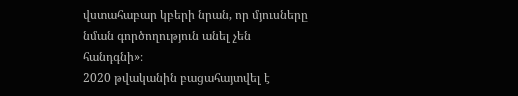վստահաբար կբերի նրան, որ մյուսները նման գործողություն անել չեն հանդգնի»։
2020 թվականին բացահայտվել է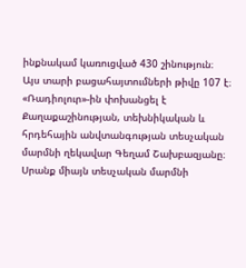ինքնակամ կառուցված 430 շինություն։ Այս տարի բացահայտումների թիվը 107 է։ «Ռադիոլուր»-ին փոխանցել է Քաղաքաշինության, տեխնիկական և հրդեհային անվտանգության տեսչական մարմնի ղեկավար Գեղամ Շախբազյանը։ Սրանք միայն տեսչական մարմնի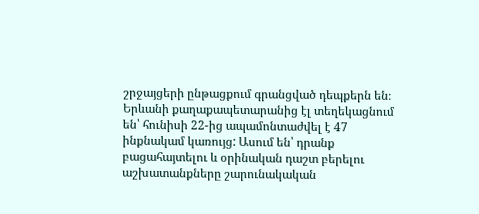շրջայցերի ընթացքում գրանցված դեպքերն են։ Երևանի քաղաքապետարանից էլ տեղեկացնում են՝ հունիսի 22-ից ապամոնտաժվել է 47 ինքնակամ կառույց: Ասում են՝ դրանք բացահայտելու և օրինական դաշտ բերելու աշխատանքները շարունակական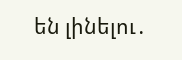են լինելու․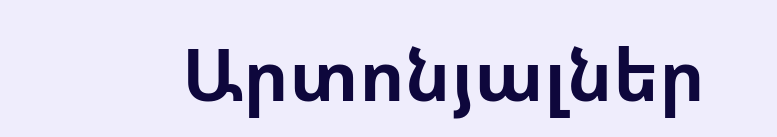Արտոնյալներ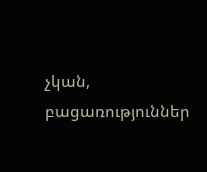չկան, բացառություններ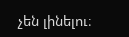չեն լինելու։